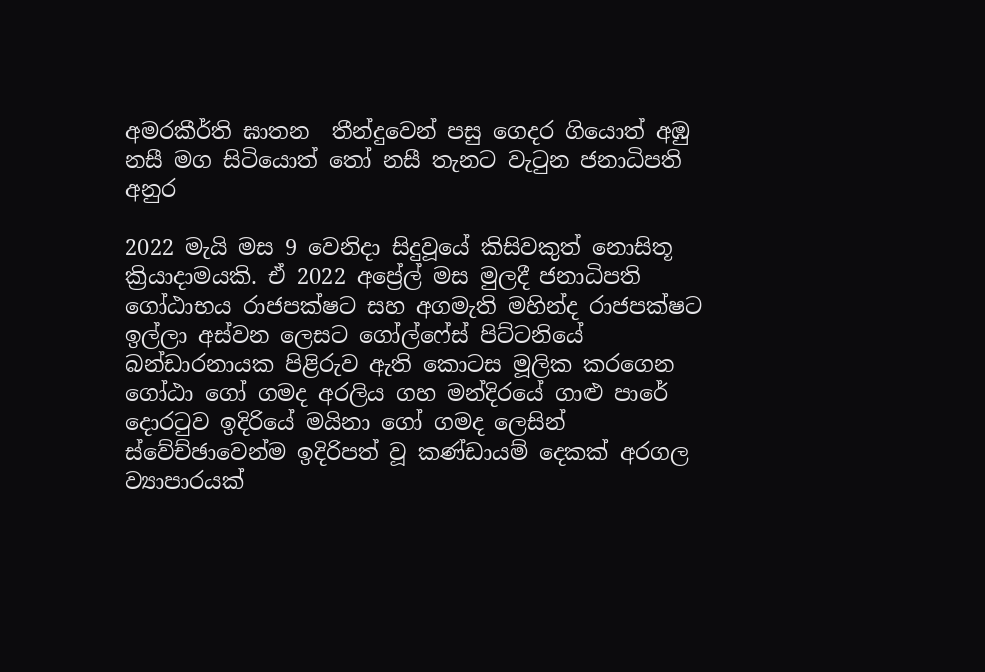අමරකීර්ති ඝාතන  තීන්දුවෙන් පසු ගෙදර ගියොත් අඹු නසී මග සිටියොත් තෝ නසී තැනට වැටුන ජනාධිපති අනුර

2022 මැයි මස 9 වෙනිදා සිදුවූයේ කිසිවකුත් නොසිතූ ක්‍රියාදාමයකි. ඒ 2022 අප්‍රේල් මස මුලදී ජනාධිපති ගෝඨාභය රාජපක්ෂට සහ අගමැති මහින්ද රාජපක්ෂට ඉල්ලා අස්වන ලෙසට ගෝල්ෆේස් පිට්ටනියේ බන්ඩාරනායක පිළිරුව ඇති කොටස මූලික කරගෙන ගෝඨා ගෝ ගමද අරලිය ගහ මන්දිරයේ ගාළු පාරේ දොරටුව ඉදිරියේ මයිනා ගෝ ගමද ලෙසින් ස්වේච්ඡාවෙන්ම ඉදිරිපත් වූ කණ්ඩායම් දෙකක් අරගල ව්‍යාපාරයක්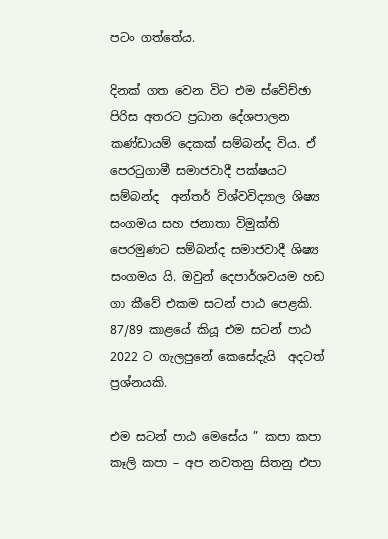පටං ගත්තේය.

දිනක් ගත වෙන විට එම ස්වේච්ඡා පිරිස අතරට ප්‍රධාන දේශපාලන කණ්ඩායම් දෙකක් සම්බන්ද විය. ඒ පෙරටුගාමී සමාජවාදී පක්ෂයට සම්බන්ද  අන්තර් විශ්වවිද්‍යාල ශිෂ්‍ය සංගමය සහ ජනාතා විමුක්ති පෙරමුණට සම්බන්ද සමාජවාදී ශිෂ්‍ය සංගමය යි. ඔවුන් දෙපාර්ශවයම හඩ ගා කීවේ එකම සටන් පාඨ පෙළකි. 87/89 කාළයේ කියූ එම සටන් පාඨ 2022 ට ගැලපුනේ කෙසේදැයි  අදටත් ප්‍රශ්නයකි.

එම සටන් පාඨ මෙසේය ” කපා කපා කෑලි කපා – අප නවතනු සිතනු එපා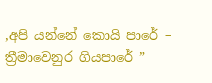,අපි යන්නේ කොයි පාරේ – ත්‍රීමාවෙනුර ගියපාරේ ”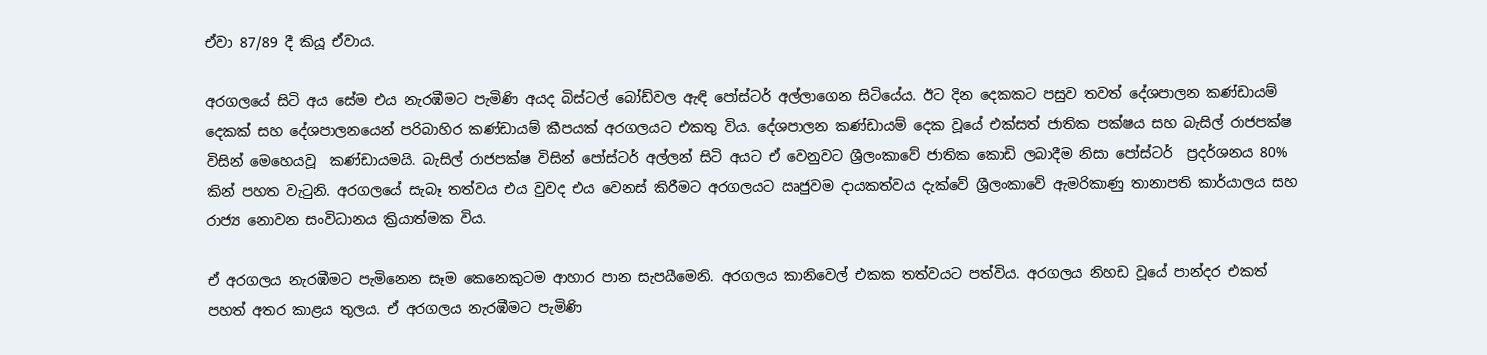ඒවා 87/89 දී කියූ ඒවාය.

අරගලයේ සිටි අය සේම එය නැරඹීමට පැමිණි අයද බිස්ටල් බෝඩ්වල ඇඳි පෝස්ටර් අල්ලාගෙන සිටියේය. ඊට දින දෙකකට පසුව තවත් දේශපාලන කණ්ඩායම් දෙකක් සහ දේශපාලනයෙන් පරිබාහිර කණ්ඩායම් කීපයක් අරගලයට එකතු විය. දේශපාලන කණ්ඩායම් දෙක වූයේ එක්සත් ජාතික පක්ෂය සහ බැසිල් රාජපක්ෂ විසින් මෙහෙයවූ  කණ්ඩායමයි. බැසිල් රාජපක්ෂ විසින් පෝස්ටර් අල්ලන් සිටි අයට ඒ වෙනුවට ශ්‍රීලංකාවේ ජාතික කොඩි ලබාදීම නිසා පෝස්ටර්  ප්‍රදර්ශනය 80% කින් පහත වැටුනි. අරගලයේ සැබෑ තත්වය එය වුවද එය වෙනස් කිරීමට අරගලයට ඍජුවම දායකත්වය දැක්වේ ශ්‍රීලංකාවේ ඇමරිකාණු තානාපති කාර්යාලය සහ රාජ්‍ය නොවන සංවිධානය ක්‍රියාත්මක විය.

ඒ අරගලය නැරඹීමට පැමිනෙන සෑම කෙනෙකුටම ආහාර පාන සැපයීමෙනි. අරගලය කානිවෙල් එකක තත්වයට පත්විය. අරගලය නිහඩ වූයේ පාන්දර එකත් පහත් අතර කාළය තුලය. ඒ අරගලය නැරඹීමට පැමිණි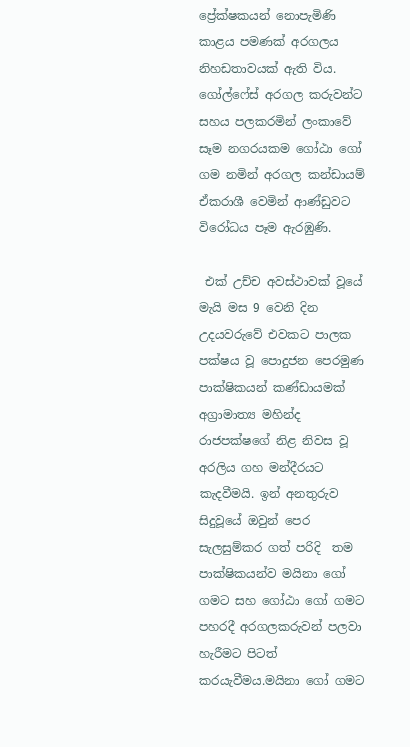ප්‍රේක්ෂකයන් නොපැමිණි කාළය පමණක් අරගලය නිහඩතාවයක් ඇති විය. ගෝල්ෆේස් අරගල කරුවන්ට සහය පලකරමින් ලංකාවේ සෑම නගරයකම ගෝඨා ගෝ ගම නමින් අරගල කන්ඩායම් ඒකරාශී වෙමින් ආණ්ඩුවට විරෝධය පෑම ඇරඹුණි.

 එක් උච්ච අවස්ථාවක් වූයේ මැයි මස 9 වෙනි දින උදයවරුවේ එවකට පාලක පක්ෂය වූ පොදුජන පෙරමුණ පාක්ෂිකයන් කණ්ඩායමක් අග්‍රාමාත්‍ය මහින්ද රාජපක්ෂගේ නිළ නිවස වූ අරලිය ගහ මන්දීරයට කැදවීමයි. ඉන් අනතුරුව සිදුවූයේ ඔවුන් පෙර සැලසුම්කර ගත් පරිදි  තම පාක්ෂිකයන්ව මයිනා ගෝ ගමට සහ ගෝඨා ගෝ ගමට  පහරදී අරගලකරුවන් පලවා හැරීමට පිටත් කරයැවීමය.මයිනා ගෝ ගමට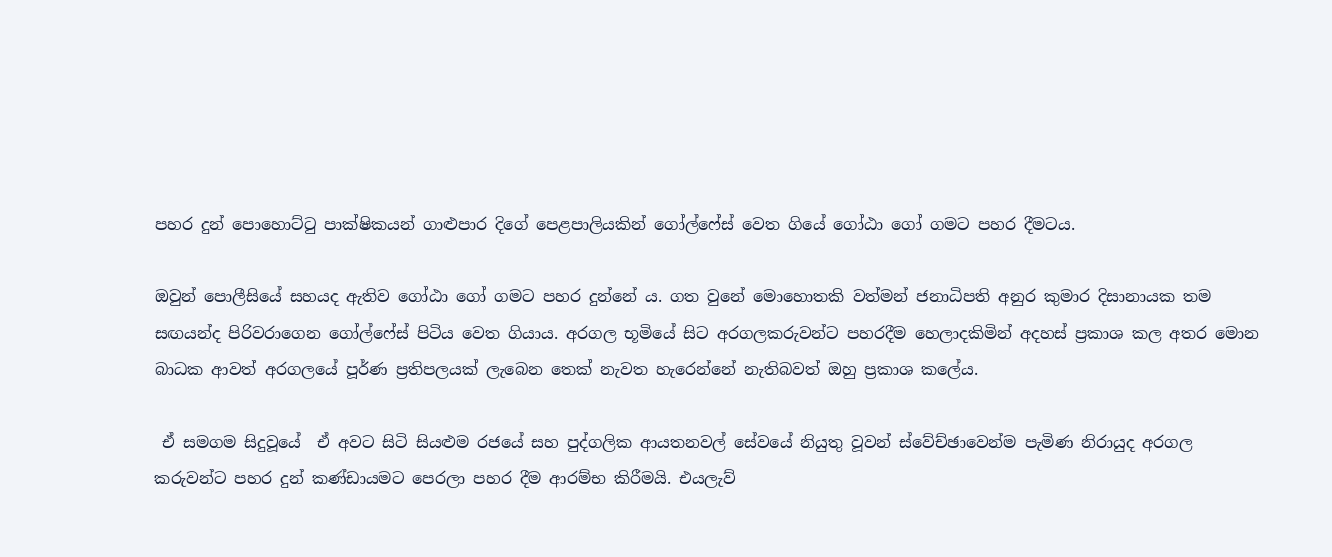පහර දුන් පොහොට්ටු පාක්ෂිකයන් ගාළුපාර දිගේ පෙළපාලියකින් ගෝල්ෆේස් වෙත ගියේ ගෝඨා ගෝ ගමට පහර දීමටය.

ඔවුන් පොලීසියේ සහයද ඇතිව ගෝඨා ගෝ ගමට පහර දුන්නේ ය. ගත වුනේ මොහොතකි වත්මන් ජනාධිපති අනුර කුමාර දිසානායක තම සඟයන්ද පිරිවරාගෙන ගෝල්ෆේස් පිටිය වෙත ගියාය. අරගල භූමියේ සිට අරගලකරුවන්ට පහරදීම හෙලාදකිමින් අදහස් ප්‍රකාශ කල අතර මොන බාධක ආවත් අරගලයේ පූර්ණ ප්‍රතිපලයක් ලැබෙන තෙක් නැවත හැරෙන්නේ නැතිබවත් ඔහු ප්‍රකාශ කලේය.

 ඒ සමගම සිදුවූයේ  ඒ අවට සිටි සියළුම රජයේ සහ පුද්ගලික ආයතනවල් සේවයේ නියුතු වූවන් ස්වේච්ඡාවෙන්ම පැමිණ නිරායුද අරගල කරුවන්ට පහර දුන් කණ්ඩායමට පෙරලා පහර දීම ආරම්භ කිරීමයි. එයලැව්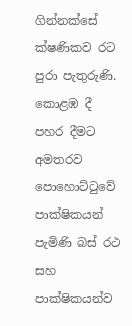ගින්නක්සේ ක්ෂණිකව රට පුරා පැතුරුණි. කොළඹ දී පහර දීමට අමතරව පොහොට්ටුවේ පාක්ෂිකයන් පැමිණි බස් රථ සහ පාක්ෂිකයන්ව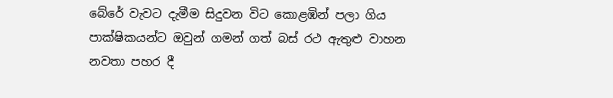බේරේ වැවට දැමීම සිදුවන විට කොළඹින් පලා ගිය පාක්ෂිකයන්ට ඔවුන් ගමන් ගත් බස් රථ ඇතුළු වාහන නවතා පහර දී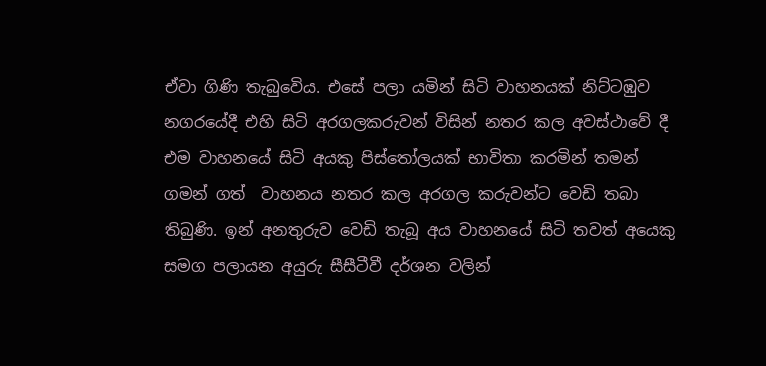ඒවා ගිණි තැබුවෙිය. එසේ පලා යමින් සිටි වාහනයක් නිට්ටඹුව නගරයේදී එහි සිටි අරගලකරුවන් විසින් නතර කල අවස්ථාවේ දී එම වාහනයේ සිටි අයකු පිස්තෝලයක් භාවිතා කරමින් තමන් ගමන් ගත්  වාහනය නතර කල අරගල කරුවන්ට වෙඩි තබා තිබුණි. ඉන් අනතුරුව වෙඩි තැබූ අය වාහනයේ සිටි තවත් අයෙකු සමග පලායන අයුරු සීසීටීවී දර්ශන වලින්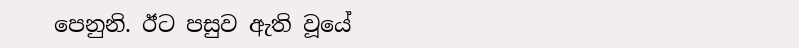පෙනුනි. ඊට පසුව ඇති වූයේ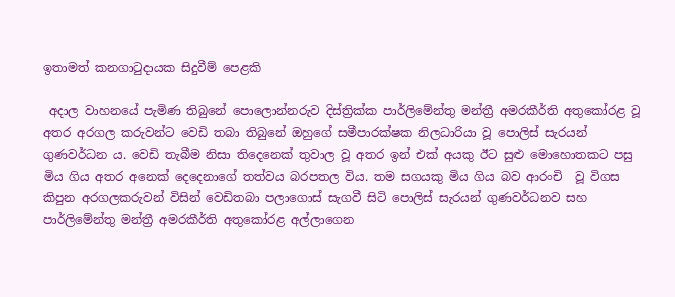ඉතාමත් කනගාටුදායක සිදුවීම් පෙළකි

 අදාල වාහනයේ පැමිණ තිබුනේ පොලොන්නරුව දිස්ත්‍රික්ක පාර්ලිමේන්තු මන්ත්‍රී අමරකීර්ති අතුකෝරළ වූ අතර අරගල කරුවන්ට වෙඩි තබා තිබුනේ ඔහුගේ සමීපාරක්ෂක නිලධාරියා වූ පොලිස් සැරයන් ගුණවර්ධන ය. වෙඩි තැබීම නිසා තිදෙනෙක් තුවාල වූ අතර ඉන් එක් අයකු ඊට සුළු මොහොතකට පසු මිය ගිය අතර අනෙක් දෙදෙනාගේ තත්වය බරපතල විය. තම සගයකු මිය ගිය බව ආරංචි  වූ විගස කිපුන අරගලකරුවන් විසින් වෙඩිතබා පලාගොස් සැගවී සිටි පොලිස් සැරයන් ගුණවර්ධනව සහ පාර්ලිමේන්තු මන්ත්‍රී අමරකීර්ති අතුකෝරළ අල්ලාගෙන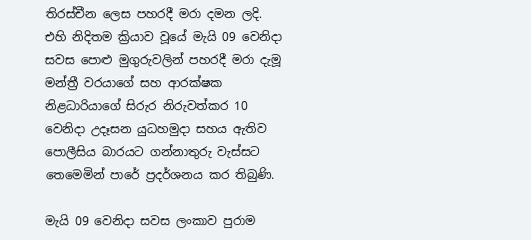තිරස්චීන ලෙස පහරදී මරා දමන ලදි. එහි නිදිතම ක්‍රියාව වූයේ මැයි 09 වෙනිදා සවස පොළු මුගුරුවලින් පහරදී මරා දැමූ මන්ත්‍රී වරයාගේ සහ ආරක්ෂක නිළධාරියාගේ සිරුර නිරුවත්කර 10 වෙනිදා උදෑසන යුධහමුදා සහය ඇතිව පොලීසිය බාරයට ගන්නාතුරු වැස්සට තෙමෙමින් පාරේ ප්‍රදර්ශනය කර තිබුණි.

මැයි 09 වෙනිදා සවස ලංකාව පුරාම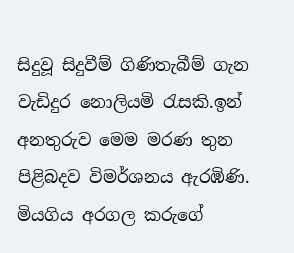සිදුවූ සිදුවීම් ගිණිතැබීම් ගැන වැඩිදුර නොලියමි රැසකි.ඉන් අනතුරුව මෙම මරණ තුන පිළිබදව විමර්ශනය ඇරඹිණි. මියගිය අරගල කරුගේ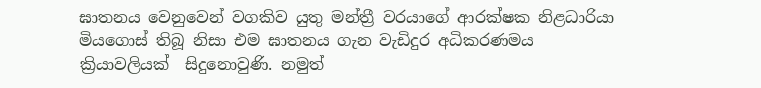ඝාතනය වෙනුවෙන් වගකිව යුතු මන්ත්‍රී වරයාගේ ආරක්ෂක නිළධාරියා මියගොස් තිබූ නිසා එම ඝාතනය ගැන වැඩිදුර අධිකරණමය ක්‍රියාවලියක්  සිදුනොවුණි. නමුත්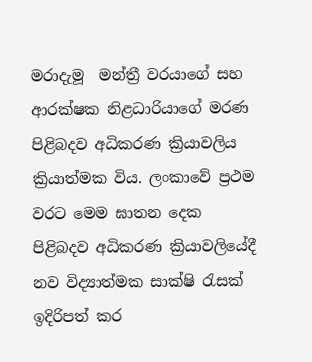මරාදැමූ  මන්ත්‍රී වරයාගේ සහ ආරක්ෂක නිළධාරියාගේ මරණ පිළිබදව අධිකරණ ක්‍රියාවලිය ක්‍රියාත්මක විය. ලංකාවේ ප්‍රථම වරට මෙම ඝාතන දෙක පිළිබදව අධිකරණ ක්‍රියාවලියේදී නව විද්‍යාත්මක සාක්ෂි රැසක් ඉදිරිපත් කර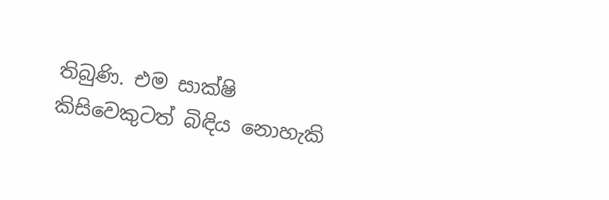තිබුණි. එම සාක්ෂි කිසිවෙකුටත් බිඳිය නොහැකි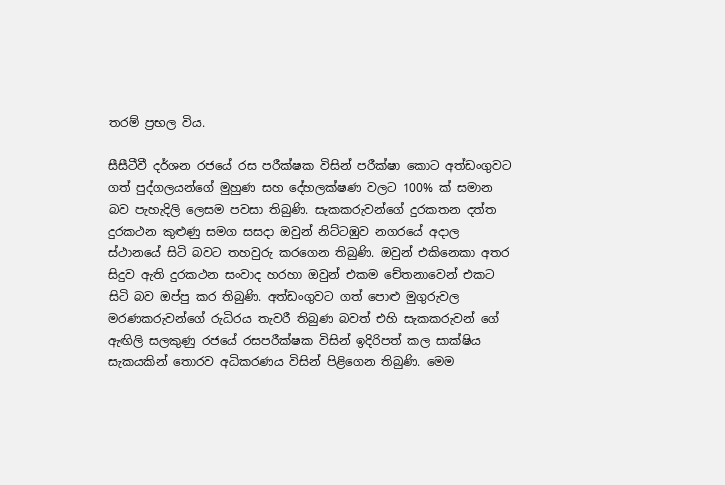තරම් ප්‍රභල විය.

සීසීටීවී දර්ශන රජයේ රස පරීක්ෂක විසින් පරීක්ෂා කොට අත්ඩංගුවට ගත් පුද්ගලයන්ගේ මුහුණ සහ දේහලක්ෂණ වලට 100% ක් සමාන බව පැහැදිලි ලෙසම පවසා තිබුණි. සැකකරුවන්ගේ දුරකතන දත්ත දුරකථන කුළුණු සමග සසදා ඔවුන් නිට්ටඹුව නගරයේ අදාල ස්ථානයේ සිටි බවට තහවුරු කරගෙන තිබුණි. ඔවුන් එකිනෙකා අතර සිදුව ඇති දුරකථන සංවාද හරහා ඔවුන් එකම චේතනාවෙන් එකට සිටි බව ඔප්පු කර තිබුණි. අත්ඩංගුවට ගත් පොළු මුගුරුවල මරණකරුවන්ගේ රුධිරය තැවරී තිබුණ බවත් එහි සැකකරුවන් ගේ ඇඟිලි සලකුණු රජයේ රසපරීක්ෂක විසින් ඉදිරිපත් කල සාක්ෂිය සැකයකින් තොරව අධිකරණය විසින් පිළිගෙන තිබුණි. මෙම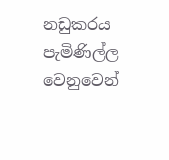නඩුකරය පැමිණිල්ල වෙනුවෙන්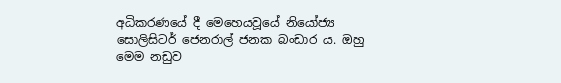අධිකරණයේ දී මෙහෙයවූයේ නියෝජ්‍ය සොලිසිටර් ජෙනරාල් ජනක බංඩාර ය. ඔහු මෙම නඩුව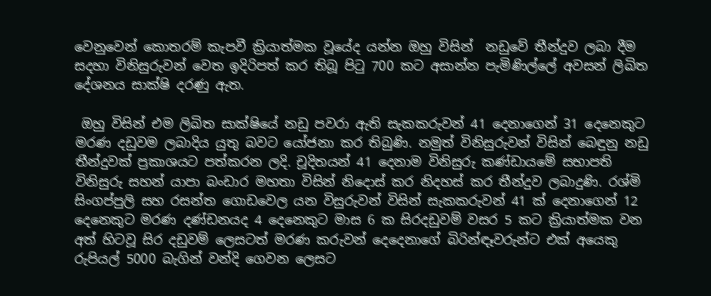වෙනුවෙන් කොතරම් කැපවී ක්‍රියාත්මක වූයේද යන්න ඔහු විසින්  නඩුවේ තීන්දුව ලබා දීම සදහා විනිසුරුවන් වෙත ඉදිරිපත් කර තිබූ පිටු 700 කට අසාන්න පැමිණිල්ලේ අවසන් ලිඛිත දේශනය සාක්ෂි දරණු ඇත.

 ඔහු විසින් එම ලිඛිත සාක්ෂියේ නඩු පවරා ඇති සැකකරුවන් 41 දෙනාගෙන් 31 දෙනෙකුට මරණ දඩුවම ලබාදිය යුතු බවට යෝජනා කර තිබුණි. නමුත් විනිසුරුවන් විසින් බෙඳුනු නඩු තීන්දුවක් ප්‍රකාශයට පත්කරන ලදි. චූදිතයන් 41 දෙනාම විනිසුරු කණ්ඩායමේ සභාපති විනිසුරු සහන් යාපා බංඩාර මහතා විසින් නිදොස් කර නිදහස් කර තීන්දුව ලබාදුණි. රශ්මි සිංගප්පුලි සහ රසන්ත ගොඩවෙල යන විසුරුවන් විසින් සැකකරුවන් 41 ක් දෙනාගෙන් 12 දෙනෙකුට මරණ දණ්ඩනයද 4 දෙනෙකුට මාස 6 ක සිරදඩුවම් වසර 5 කට ක්‍රියාත්මක වන අත් හිටවූ සිර දඩුවම් ලෙසටත් මරණ කරුවන් දෙදෙනාගේ බිරින්ඳෑවරුන්ට එක් අයෙකු රුපියල් 5000 බැගින් වන්දි ගෙවන ලෙසට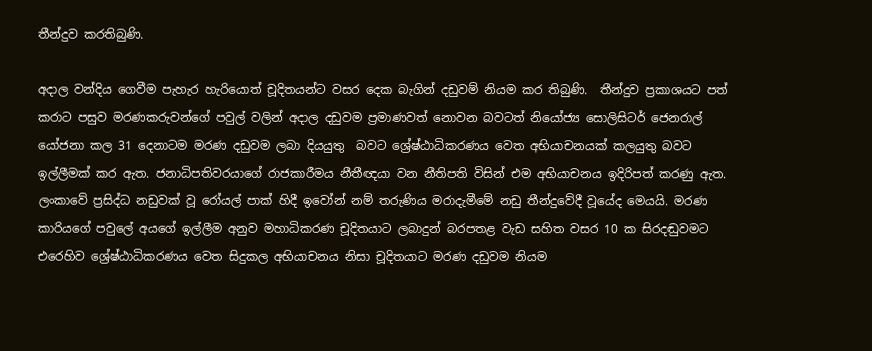තීන්දුව කරතිබුණි.

අදාල වන්දිය ගෙවීම පැහැර හැරියොත් චූදිතයන්ට වසර දෙක බැගින් දඩුවම් නියම කර තිබුණි.  තීන්දුව ප්‍රකාශයට පත් කරාට පසුව මරණකරුවන්ගේ පවුල් වලින් අදාල දඩුවම ප්‍රමාණවත් නොවන බවටත් නියෝජ්‍ය සොලිසිටර් ජෙනරාල් යෝජනා කල 31 දෙනාටම මරණ දඩුවම ලබා දියයුතු  බවට ශ්‍රේෂ්ඨාධිකරණය වෙත අභියාචනයක් කලයුතු බවට ඉල්ලීමක් කර ඇත. ජනාධිපතිවරයාගේ රාජකාරීමය නීතීඥයා වන නීතිපති විසින් එම අභියාචනය ඉදිරිපත් කරණු ඇත. ලංකාවේ ප්‍රසිද්ධ නඩුවක් වූ රෝයල් පාක් හිදී ඉවෝන් නම් තරුණිය මරාදැමීමේ නඩු තීන්දුවේදී වූයේද මෙයයි. මරණ කාරියගේ පවුලේ අයගේ ඉල්ලීම අනුව මහාධිකරණ චූදිතයාට ලබාදුන් බරපතළ වැඩ සහිත වසර 10 ක සිරදඬුවමට එරෙහිව ශ්‍රේෂ්ඨාධිකරණය වෙත සිදුකල අභියාචනය නිසා චූදිතයාට මරණ දඩුවම නියම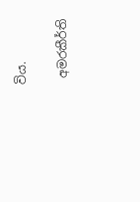විය.

 අමරකීර්ති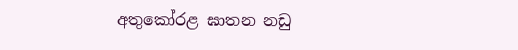අතුකෝරළ ඝාතන නඩු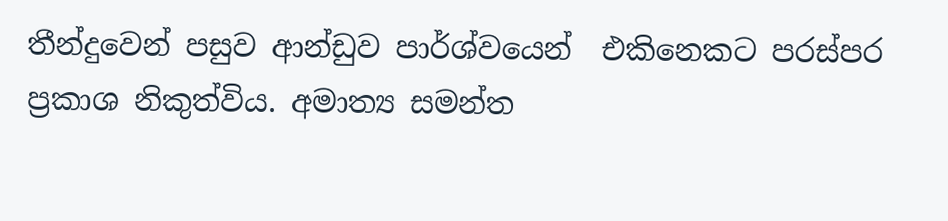තීන්දුවෙන් පසුව ආන්ඩුව පාර්ශ්වයෙන්  එකිනෙකට පරස්පර ප්‍රකාශ නිකුත්විය. අමාත්‍ය සමන්ත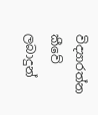විද්‍යාරත්න කීවේ ලබාදුන්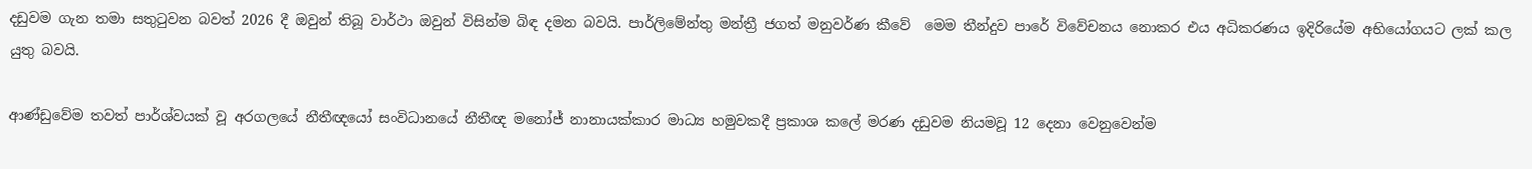දඩුවම ගැන තමා සතුටුවන බවත් 2026 දී ඔවුන් තිබූ වාර්ථා ඔවුන් විසින්ම බිඳ දමන බවයි. පාර්ලිමේන්තු මන්ත්‍රී ජගත් මනුවර්ණ කීවේ  මෙම තීන්දුව පාරේ විවේචනය නොකර එය අධිකරණය ඉදිරියේම අභියෝගයට ලක් කල යුතු බවයි.

ආණ්ඩුවේම තවත් පාර්ශ්වයක් වූ අරගලයේ නීතීඥයෝ සංවිධානයේ නීතීඥ මනෝජ් නානායක්කාර මාධ්‍ය හමුවකදී ප්‍රකාශ කලේ මරණ දඩුවම නියමවූ 12 දෙනා වෙනුවෙන්ම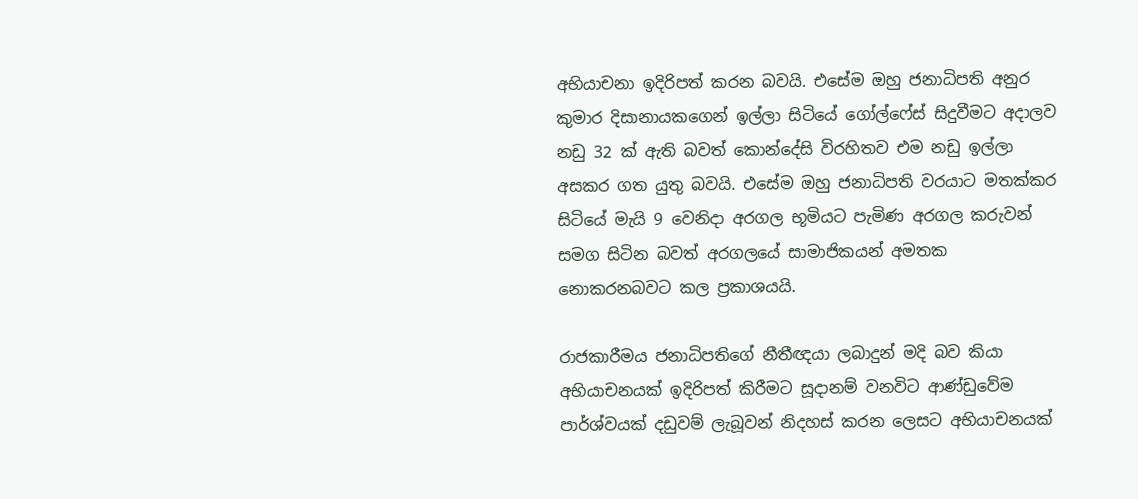අභියාචනා ඉදිරිපත් කරන බවයි. එසේම ඔහු ජනාධිපති අනුර කුමාර දිසානායකගෙන් ඉල්ලා සිටියේ ගෝල්ෆේස් සිදුවීමට අදාලව නඩු 32 ක් ඇති බවත් කොන්දේසි විරහිතව එම නඩු ඉල්ලා අසකර ගත යුතු බවයි. එසේම ඔහු ජනාධිපති වරයාට මතක්කර සිටියේ මැයි 9 වෙනිදා අරගල භූමියට පැමිණ අරගල කරුවන් සමග සිටින බවත් අරගලයේ සාමාජිකයන් අමතක නොකරනබවට කල ප්‍රකාශයයි.

රාජකාරීමය ජනාධිපතිගේ නීතීඥයා ලබාදුන් මදි බව කියා අභියාචනයක් ඉදිරිපත් කිරීමට සූදානම් වනවිට ආණ්ඩුවේම පාර්ශ්වයක් දඩුවම් ලැබූවන් නිදහස් කරන ලෙසට අභියාචනයක්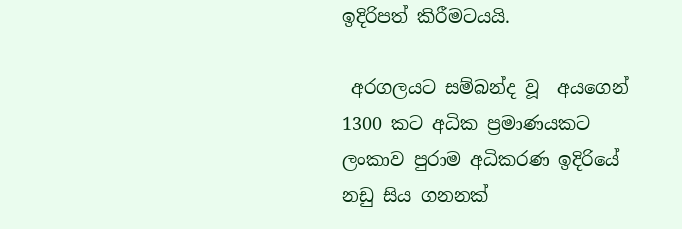ඉදිරිපත් කිරීමටයයි.

 අරගලයට සම්බන්ද වූ  අයගෙන් 1300 කට අධික ප්‍රමාණයකට  ලංකාව පුරාම අධිකරණ ඉදිරියේ නඩු සිය ගනනක්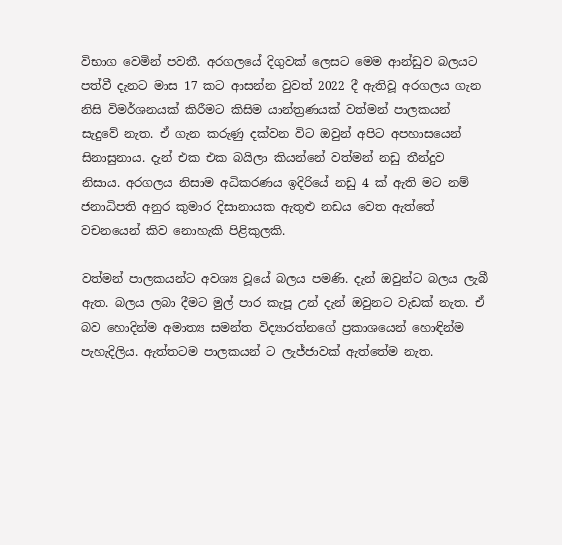විභාග වෙමින් පවතී. අරගලයේ දිගුවක් ලෙසට මෙම ආන්ඩුව බලයට පත්වී දැනට මාස 17 කට ආසන්න වුවත් 2022 දී ඇතිවූ අරගලය ගැන නිසි විමර්ශනයක් කිරීමට කිසිම යාන්ත්‍රණයක් වත්මන් පාලකයන් සැදුවේ නැත. ඒ ගැන කරුණු දක්වන විට ඔවුන් අපිට අපහාසයෙන් සිනාසුනාය. දැන් එක එක බයිලා කියන්නේ වත්මන් නඩු තීන්දුව නිසාය. අරගලය නිසාම අධිකරණය ඉදිරියේ නඩු 4 ක් ඇති මට නම් ජනාධිපති අනුර කුමාර දිසානායක ඇතුළු නඩය වෙත ඇත්තේ වචනයෙන් කිව නොහැකි පිළිකුලකි.

වත්මන් පාලකයන්ට අවශ්‍ය වූයේ බලය පමණි. දැන් ඔවුන්ට බලය ලැබී ඇත. බලය ලබා දීමට මුල් පාර කැපූ උන් දැන් ඔවුනට වැඩක් නැත. ඒ බව හොදින්ම අමාත්‍ය සමන්ත විද්‍යාරත්නගේ ප්‍රකාශයෙන් හොඳින්ම පැහැදිලිය. ඇත්තටම පාලකයන් ට ලැජ්ජාවක් ඇත්තේම නැත.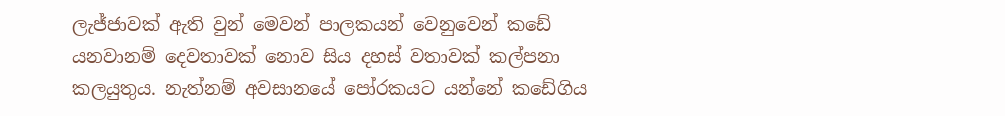ලැජ්ජාවක් ඇති වුන් මෙවන් පාලකයන් වෙනුවෙන් කඩේ යනවානම් දෙවතාවක් නොව සිය දහස් වතාවක් කල්පනා කලයුතුය. නැත්නම් අවසානයේ පෝරකයට යන්නේ කඩේගිය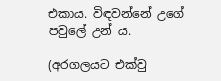එකාය. විඳවන්නේ උගේ පවුලේ උන්‍ ය.

(අරගලයට එක්වු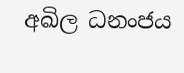අඛිල ධනංජය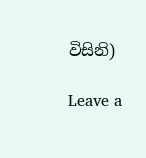විසිනි)

Leave a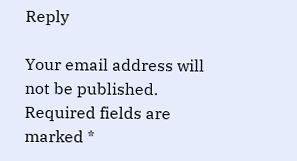Reply

Your email address will not be published. Required fields are marked *